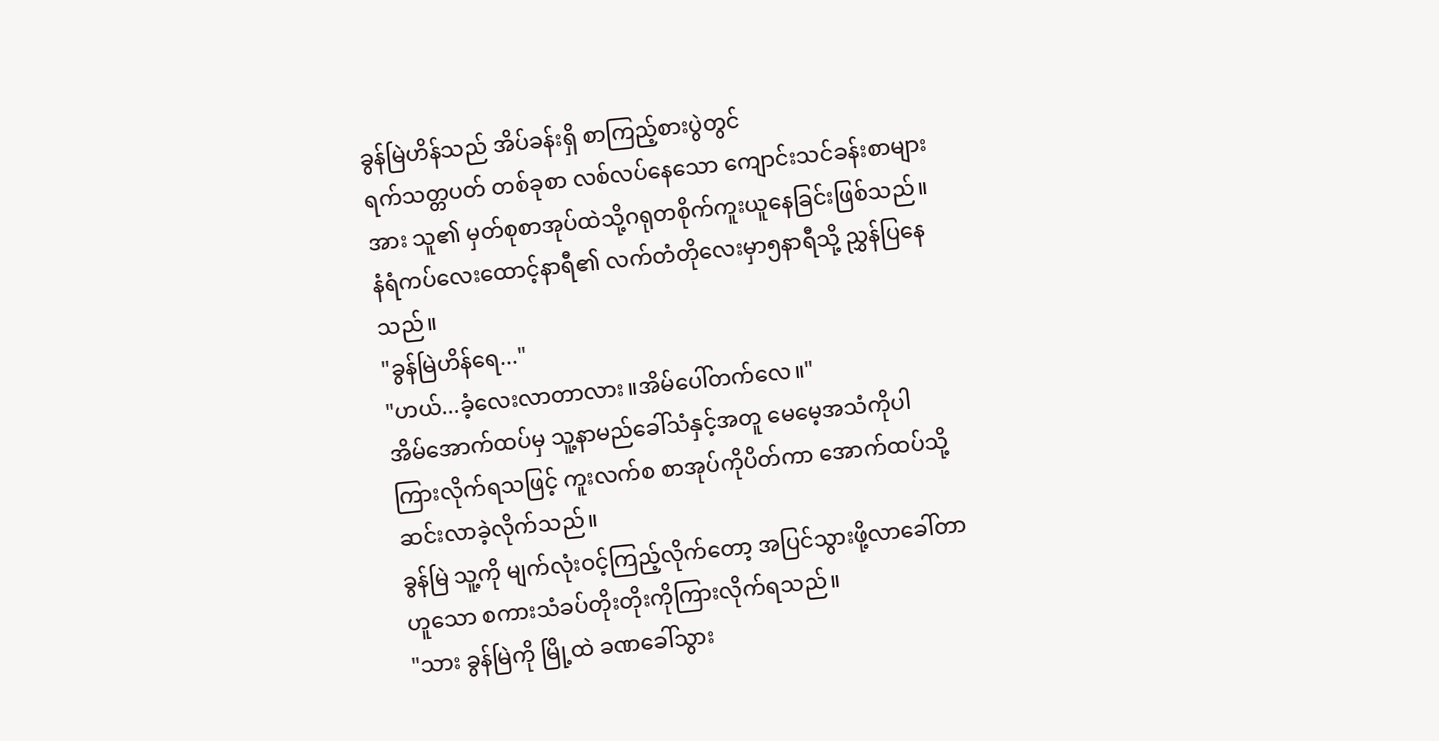ခွန်မြဲဟိန်သည် အိပ်ခန်းရှိ စာကြည့်စားပွဲတွင်
ရက်သတ္တပတ် တစ်ခုစာ လစ်လပ်နေသော ကျောင်းသင်ခန်းစာများအား သူ၏ မှတ်စုစာအုပ်ထဲသို့ဂရုတစိုက်ကူးယူနေခြင်းဖြစ်သည်။နံရံကပ်လေးထောင့်နာရီ၏ လက်တံတိုလေးမှာ၅နာရီသို့ ညွှန်ပြနေသည်။
"ခွန်မြဲဟိန်ရေ..."
"ဟယ်...ခံ့လေးလာတာလား။အိမ်ပေါ်တက်လေ။"
အိမ်အောက်ထပ်မှ သူ့နာမည်ခေါ်သံနှင့်အတူ မေမေ့အသံကိုပါ ကြားလိုက်ရသဖြင့် ကူးလက်စ စာအုပ်ကိုပိတ်ကာ အောက်ထပ်သို့ ဆင်းလာခဲ့လိုက်သည်။
ခွန်မြဲ သူ့ကို မျက်လုံးဝင့်ကြည့်လိုက်တော့ အပြင်သွားဖို့လာခေါ်တာ ဟူသော စကားသံခပ်တိုးတိုးကိုကြားလိုက်ရသည်။
"သား ခွန်မြဲကို မြို့ထဲ ခဏခေါ်သွား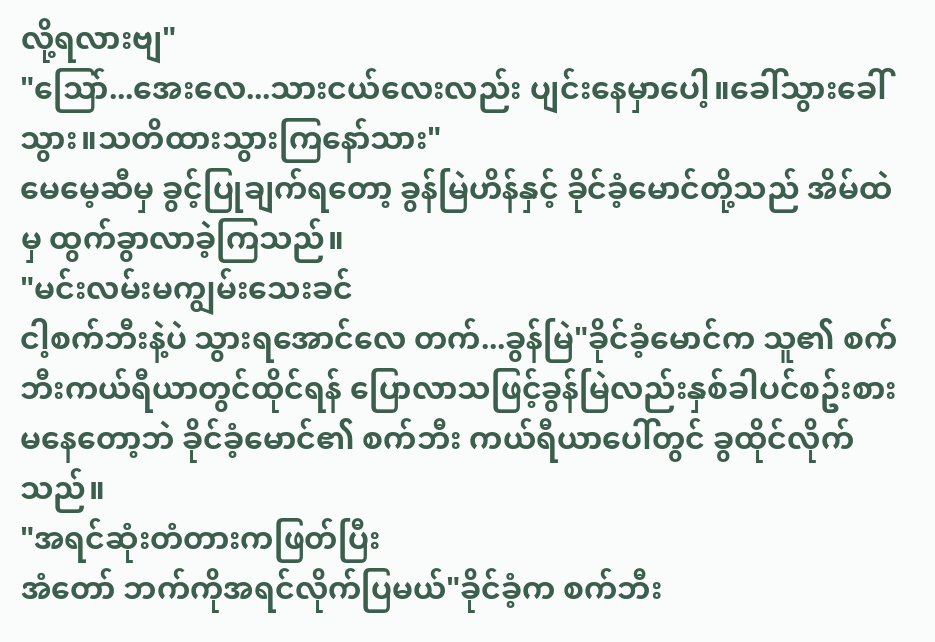လို့ရလားဗျ"
"သြော်...အေးလေ...သားငယ်လေးလည်း ပျင်းနေမှာပေါ့။ခေါ်သွားခေါ်သွား။သတိထားသွားကြနော်သား"
မေမေ့ဆီမှ ခွင့်ပြုချက်ရတော့ ခွန်မြဲဟိန်နှင့် ခိုင်ခံ့မောင်တို့သည် အိမ်ထဲမှ ထွက်ခွာလာခဲ့ကြသည်။
"မင်းလမ်းမကျွမ်းသေးခင်
ငါ့စက်ဘီးနဲ့ပဲ သွားရအောင်လေ တက်...ခွန်မြဲ"ခိုင်ခံ့မောင်က သူ၏ စက်ဘီးကယ်ရီယာတွင်ထိုင်ရန် ပြောလာသဖြင့်ခွန်မြဲလည်းနှစ်ခါပင်စဥ်းစားမနေတော့ဘဲ ခိုင်ခံ့မောင်၏ စက်ဘီး ကယ်ရီယာပေါ်တွင် ခွထိုင်လိုက်သည်။
"အရင်ဆုံးတံတားကဖြတ်ပြီး
အံတော် ဘက်ကိုအရင်လိုက်ပြမယ်"ခိုင်ခံ့က စက်ဘီး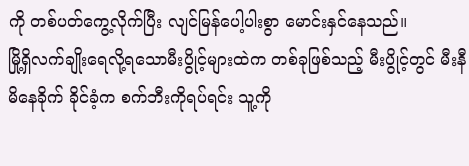ကို တစ်ပတ်ကွေ့လိုက်ပြီး လျင်မြန်ပေါ့ပါးစွာ မောင်းနှင်နေသည်။
မြို့ရှိလက်ချိုးရေလို့ရသောမီးပွိုင့်များထဲက တစ်ခုဖြစ်သည့် မီးပွိုင့်တွင် မီးနီမိနေခိုက် ခိုင်ခံ့က စက်ဘီးကိုရပ်ရင်း သူ့ကို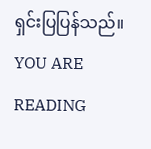ရှင်းပြပြန်သည်။
YOU ARE READING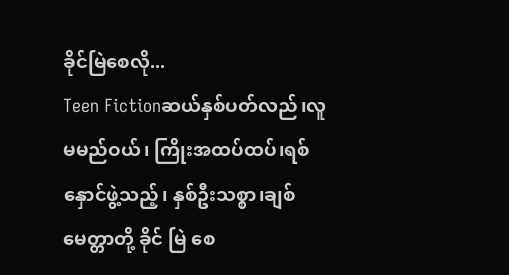ခိုင်မြဲစေလို...
Teen Fictionဆယ်နှစ်ပတ်လည်၊လူမမည်ဝယ်၊ ကြိုးအထပ်ထပ်၊ရစ်နှောင်ဖွဲ့သည့်၊ နှစ်ဦးသစ္စာ၊ချစ်မေတ္တာတို့ ခိုင် မြဲ စေ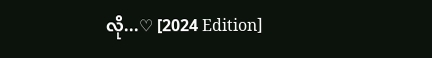လို...♡ [2024 Edition]